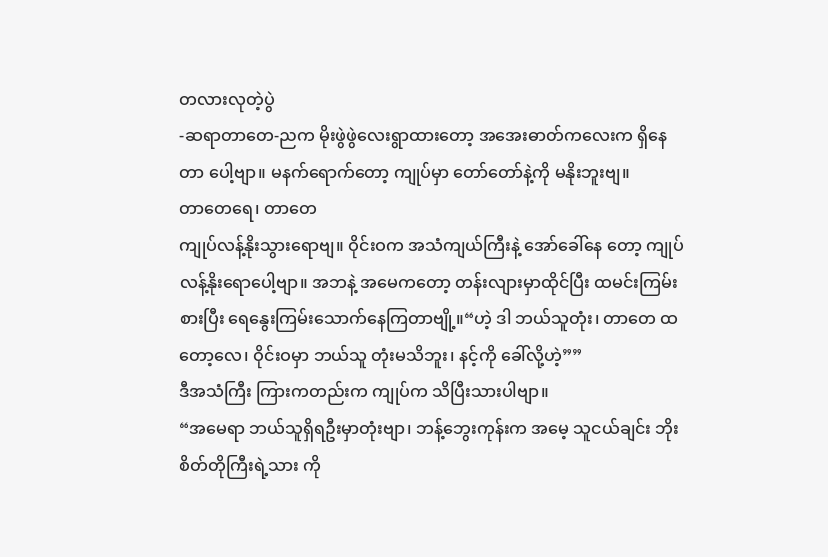တလားလုတဲ့ပွဲ
-ဆရာတာတေ-ညက မိုးဖွဲဖွဲလေးရွာထားတော့ အအေးဓာတ်ကလေးက ရှိနေတာ ပေါ့ဗျာ။ မနက်ရောက်တော့ ကျုပ်မှာ တော်တော်နဲ့ကို မနိုးဘူးဗျ။
တာတေရေ၊ တာတေ
ကျုပ်လန့်နိုးသွားရောဗျ။ ဝိုင်းဝက အသံကျယ်ကြီးနဲ့ အော်ခေါ်နေ တော့ ကျုပ်လန့်နိုးရောပေါ့ဗျာ။ အဘနဲ့ အမေကတော့ တန်းလျားမှာထိုင်ပြီး ထမင်းကြမ်းစားပြီး ရေနွေးကြမ်းသောက်နေကြတာဗျို့။“ဟဲ့ ဒါ ဘယ်သူတုံး၊ တာတေ ထတော့လေ၊ ဝိုင်းဝမှာ ဘယ်သူ တုံးမသိဘူး၊ နင့်ကို ခေါ်လို့ဟဲ့””
ဒီအသံကြီး ကြားကတည်းက ကျုပ်က သိပြီးသားပါဗျာ။
“အမေရာ ဘယ်သူရှိရဦးမှာတုံးဗျာ၊ ဘန့်ဘွေးကုန်းက အမေ့ သူငယ်ချင်း ဘိုးစိတ်တိုကြီးရဲ့သား ကို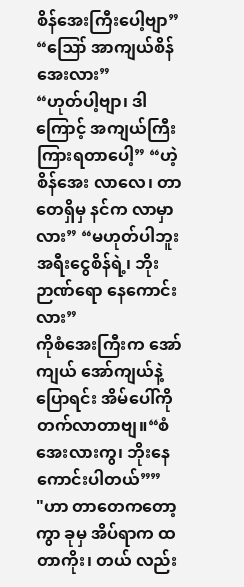စိန်အေးကြီးပေါ့ဗျာ”
“ဪ အာကျယ်စိန်အေးလား”
“ဟုတ်ပါ့ဗျာ၊ ဒါကြောင့် အကျယ်ကြီး ကြားရတာပေါ့” “ဟဲ့ စိန်အေး လာလေ၊ တာတေရှိမှ နင်က လာမှာလား” “မဟုတ်ပါဘူး အရီးငွေစိန်ရဲ့၊ ဘိုးဉာဏ်ရော နေကောင်းလား”
ကိုစံအေးကြီးက အော်ကျယ် အော်ကျယ်နဲ့ပြောရင်း အိမ်ပေါ်ကို တက်လာတာဗျ။“စံအေးလားကွ၊ ဘိုးနေကောင်းပါတယ်””
"ဟာ တာတေကတော့ကွာ ခုမှ အိပ်ရာက ထတာကိုး၊ တယ် လည်း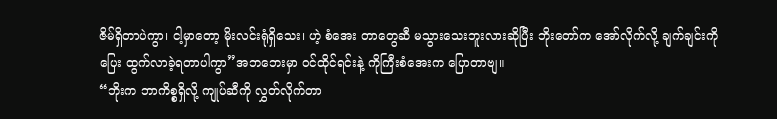ဇိမ်ရှိတာပဲကွာ၊ ငါ့မှာတော့ မိုးလင်းရုံရှိသေး၊ ဟဲ့ စံအေး တာတွေဆီ မသွားသေးဘူးလားဆိုပြီး ဘိုးတော်က အော်လိုက်လို့ ချက်ချင်းကို ပြေး ထွက်လာခဲ့ရတာပါကွာ”အဘဘေးမှာ ဝင်ထိုင်ရင်းနဲ့ ကိုကြီးစံအေးက ပြောတာဗျ။
“ဘိုးက ဘာကိစ္စရှိလို့ ကျုပ်ဆီကို လွှတ်လိုက်တာ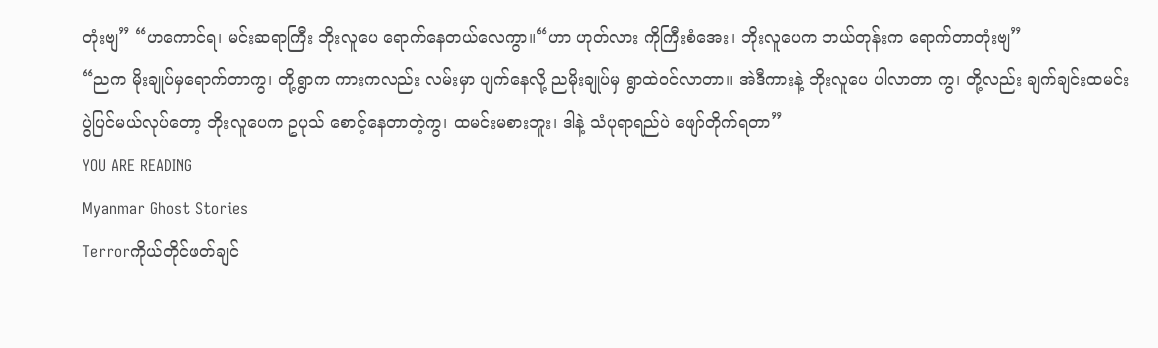တုံးဗျ” “ဟကောင်ရ၊ မင်းဆရာကြီး ဘိုးလူပေ ရောက်နေတယ်လေကွာ။“ဟာ ဟုတ်လား ကိုကြီးစံအေး၊ ဘိုးလူပေက ဘယ်တုန်းက ရောက်တာတုံးဗျ”
“ညက မိုးချုပ်မှရောက်တာကွ၊ တို့ရွာက ကားကလည်း လမ်းမှာ ပျက်နေလို့ ညမိုးချုပ်မှ ရွာထဲဝင်လာတာ။ အဲဒီကားနဲ့ ဘိုးလူပေ ပါလာတာ ကွ၊ တို့လည်း ချက်ချင်းထမင်းပွဲပြင်မယ်လုပ်တော့ ဘိုးလူပေက ဥပုသ် စောင့်နေတာတဲ့ကွ၊ ထမင်းမစားဘူး၊ ဒါနဲ့ သံပုရာရည်ပဲ ဖျော်တိုက်ရတာ”
YOU ARE READING
Myanmar Ghost Stories
Terrorကိုယ်တိုင်ဖတ်ချင်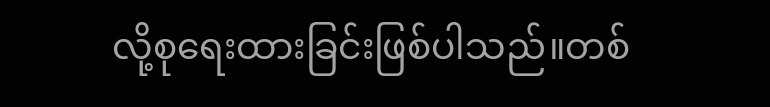လို့စုရေးထားခြင်းဖြစ်ပါသည်။တစ်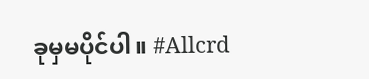ခုမှမပိုင်ပါ။ #Allcrd